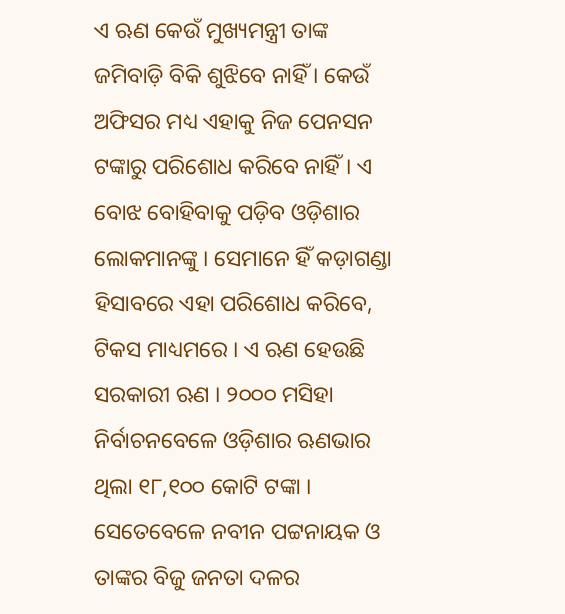ଏ ଋଣ କେଉଁ ମୁଖ୍ୟମନ୍ତ୍ରୀ ତାଙ୍କ ଜମିବାଡ଼ି ବିକି ଶୁଝିବେ ନାହିଁ । କେଉଁ ଅଫିସର ମଧ୍ୟ ଏହାକୁ ନିଜ ପେନସନ ଟଙ୍କାରୁ ପରିଶୋଧ କରିବେ ନାହିଁ । ଏ ବୋଝ ବୋହିବାକୁ ପଡ଼ିବ ଓଡ଼ିଶାର ଲୋକମାନଙ୍କୁ । ସେମାନେ ହିଁ କଡ଼ାଗଣ୍ଡା ହିସାବରେ ଏହା ପରିଶୋଧ କରିବେ, ଟିକସ ମାଧ୍ୟମରେ । ଏ ଋଣ ହେଉଛି ସରକାରୀ ଋଣ । ୨୦୦୦ ମସିହା ନିର୍ବାଚନବେଳେ ଓଡ଼ିଶାର ଋଣଭାର ଥିଲା ୧୮,୧୦୦ କୋଟି ଟଙ୍କା । ସେତେବେଳେ ନବୀନ ପଟ୍ଟନାୟକ ଓ ତାଙ୍କର ବିଜୁ ଜନତା ଦଳର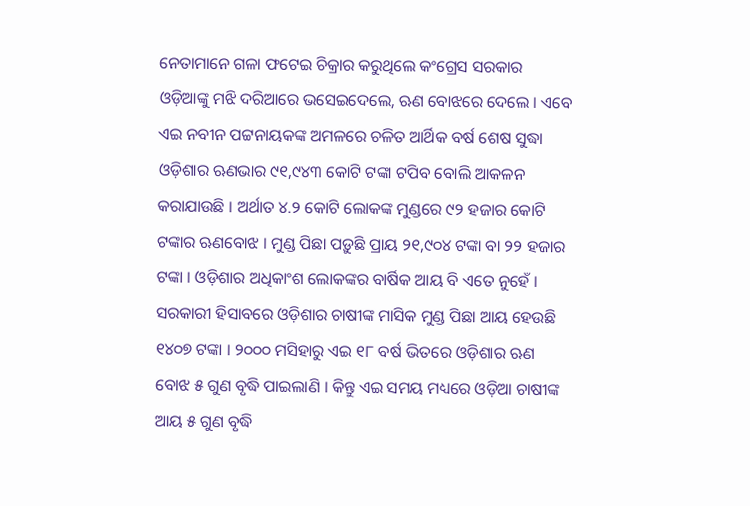ନେତାମାନେ ଗଳା ଫଟେଇ ଚିକ୍ରାର କରୁଥିଲେ କଂଗ୍ରେସ ସରକାର ଓଡ଼ିଆଙ୍କୁ ମଝି ଦରିଆରେ ଭସେଇଦେଲେ, ଋଣ ବୋଝରେ ଦେଲେ । ଏବେ ଏଇ ନବୀନ ପଟ୍ଟନାୟକଙ୍କ ଅମଳରେ ଚଳିତ ଆର୍ଥିକ ବର୍ଷ ଶେଷ ସୁଦ୍ଧା ଓଡ଼ିଶାର ଋଣଭାର ୯୧,୯୪୩ କୋଟି ଟଙ୍କା ଟପିବ ବୋଲି ଆକଳନ କରାଯାଉଛି । ଅର୍ଥାତ ୪.୨ କୋଟି ଲୋକଙ୍କ ମୁଣ୍ଡରେ ୯୨ ହଜାର କୋଟି ଟଙ୍କାର ଋଣବୋଝ । ମୁଣ୍ଡ ପିଛା ପଡ଼ୁଛି ପ୍ରାୟ ୨୧,୯୦୪ ଟଙ୍କା ବା ୨୨ ହଜାର ଟଙ୍କା । ଓଡ଼ିଶାର ଅଧିକାଂଶ ଲୋକଙ୍କର ବାର୍ଷିକ ଆୟ ବି ଏତେ ନୁହେଁ । ସରକାରୀ ହିସାବରେ ଓଡ଼ିଶାର ଚାଷୀଙ୍କ ମାସିକ ମୁଣ୍ଡ ପିଛା ଆୟ ହେଉଛି ୧୪୦୭ ଟଙ୍କା । ୨୦୦୦ ମସିହାରୁ ଏଇ ୧୮ ବର୍ଷ ଭିତରେ ଓଡ଼ିଶାର ଋଣ ବୋଝ ୫ ଗୁଣ ବୃଦ୍ଧି ପାଇଲାଣି । କିନ୍ତୁ ଏଇ ସମୟ ମଧ୍ୟରେ ଓଡ଼ିଆ ଚାଷୀଙ୍କ ଆୟ ୫ ଗୁଣ ବୃଦ୍ଧି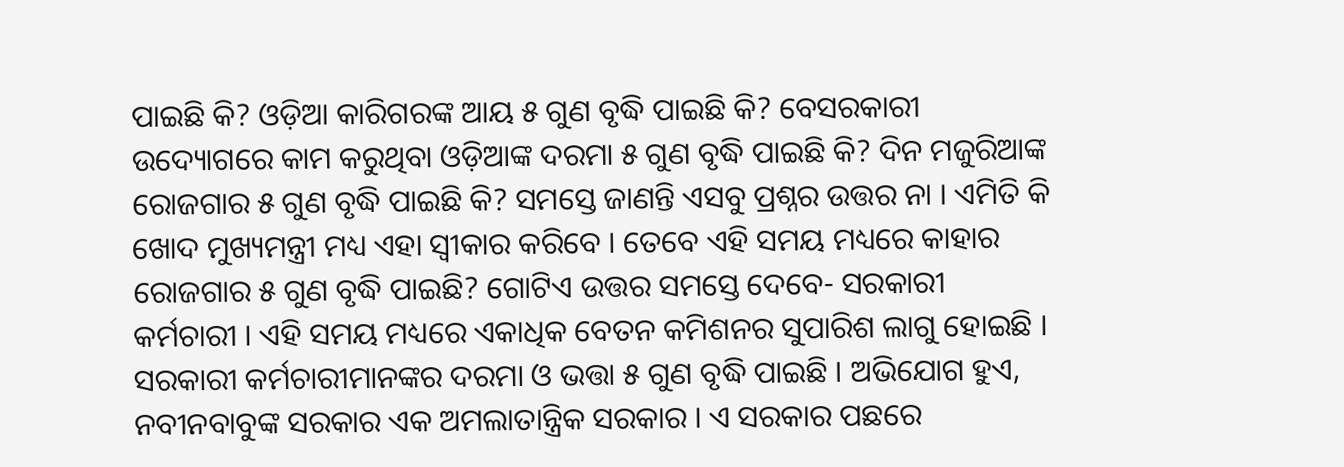ପାଇଛି କି? ଓଡ଼ିଆ କାରିଗରଙ୍କ ଆୟ ୫ ଗୁଣ ବୃଦ୍ଧି ପାଇଛି କି? ବେସରକାରୀ ଉଦ୍ୟୋଗରେ କାମ କରୁଥିବା ଓଡ଼ିଆଙ୍କ ଦରମା ୫ ଗୁଣ ବୃଦ୍ଧି ପାଇଛି କି? ଦିନ ମଜୁରିଆଙ୍କ ରୋଜଗାର ୫ ଗୁଣ ବୃଦ୍ଧି ପାଇଛି କି? ସମସ୍ତେ ଜାଣନ୍ତି ଏସବୁ ପ୍ରଶ୍ନର ଉତ୍ତର ନା । ଏମିତି କି ଖୋଦ ମୁଖ୍ୟମନ୍ତ୍ରୀ ମଧ୍ୟ ଏହା ସ୍ୱୀକାର କରିବେ । ତେବେ ଏହି ସମୟ ମଧ୍ୟରେ କାହାର ରୋଜଗାର ୫ ଗୁଣ ବୃଦ୍ଧି ପାଇଛି? ଗୋଟିଏ ଉତ୍ତର ସମସ୍ତେ ଦେବେ- ସରକାରୀ କର୍ମଚାରୀ । ଏହି ସମୟ ମଧ୍ୟରେ ଏକାଧିକ ବେତନ କମିଶନର ସୁପାରିଶ ଲାଗୁ ହୋଇଛି । ସରକାରୀ କର୍ମଚାରୀମାନଙ୍କର ଦରମା ଓ ଭତ୍ତା ୫ ଗୁଣ ବୃଦ୍ଧି ପାଇଛି । ଅଭିଯୋଗ ହୁଏ, ନବୀନବାବୁଙ୍କ ସରକାର ଏକ ଅମଲାତାନ୍ତ୍ରିକ ସରକାର । ଏ ସରକାର ପଛରେ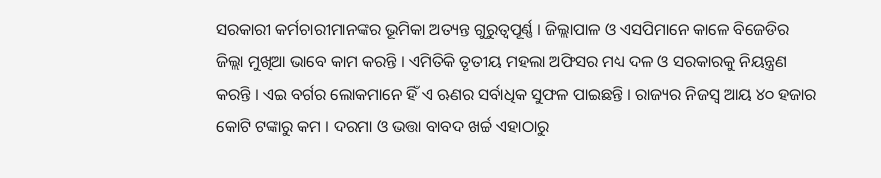ସରକାରୀ କର୍ମଚାରୀମାନଙ୍କର ଭୂମିକା ଅତ୍ୟନ୍ତ ଗୁରୁତ୍ୱପୂର୍ଣ୍ଣ । ଜିଲ୍ଲାପାଳ ଓ ଏସପିମାନେ କାଳେ ବିଜେଡିର ଜିଲ୍ଲା ମୁଖିଆ ଭାବେ କାମ କରନ୍ତି । ଏମିତିକି ତୃତୀୟ ମହଲା ଅଫିସର ମଧ୍ୟ ଦଳ ଓ ସରକାରକୁ ନିୟନ୍ତ୍ରଣ କରନ୍ତି । ଏଇ ବର୍ଗର ଲୋକମାନେ ହିଁ ଏ ଋଣର ସର୍ବାଧିକ ସୁଫଳ ପାଇଛନ୍ତି । ରାଜ୍ୟର ନିଜସ୍ୱ ଆୟ ୪୦ ହଜାର କୋଟି ଟଙ୍କାରୁ କମ । ଦରମା ଓ ଭତ୍ତା ବାବଦ ଖର୍ଚ୍ଚ ଏହାଠାରୁ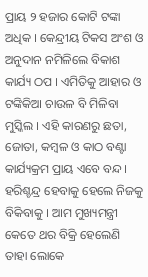ପ୍ରାୟ ୨ ହଜାର କୋଟି ଟଙ୍କା ଅଧିକ । କେନ୍ଦ୍ରୀୟ ଟିକସ ଅଂଶ ଓ ଅନୁଦାନ ନମିଳିଲେ ବିକାଶ କାର୍ଯ୍ୟ ଠପ । ଏମିତିକୁ ଆହାର ଓ ଟଙ୍କିକିଆ ଚାଉଳ ବି ମିଳିବା ମୁସ୍କିଲ । ଏହି କାରଣରୁ ଛତା, ଜୋତା, କମ୍ବଳ ଓ କାଠ ବଣ୍ଟା କାର୍ଯ୍ୟକ୍ରମ ପ୍ରାୟ ଏବେ ବନ୍ଦ । ହରିଶ୍ଚନ୍ଦ୍ର ହେବାକୁ ହେଲେ ନିଜକୁ ବିକିବାକୁ । ଆମ ମୁଖ୍ୟମନ୍ତ୍ରୀ କେତେ ଥର ବିକ୍ରି ହେଲେଣି ତାହା ଲୋକେ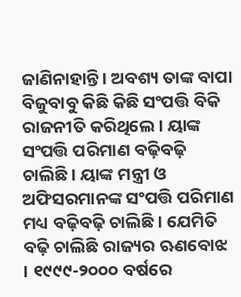ଜାଣିନାହାନ୍ତି । ଅବଶ୍ୟ ତାଙ୍କ ବାପା ବିଜୁବାବୁ କିଛି କିଛି ସଂପତ୍ତି ବିକି ରାଜନୀତି କରିଥିଲେ । ୟାଙ୍କ ସଂପତ୍ତି ପରିମାଣ ବଢ଼ିବଢ଼ି ଚାଲିଛି । ୟାଙ୍କ ମନ୍ତ୍ରୀ ଓ ଅଫିସରମାନଙ୍କ ସଂପତ୍ତି ପରିମାଣ ମଧ୍ୟ ବଢ଼ିବଢ଼ି ଚାଲିଛି । ଯେମିତି ବଢ଼ି ଚାଲିଛି ରାଜ୍ୟର ଋଣବୋଝ । ୧୯୯୯-୨୦୦୦ ବର୍ଷରେ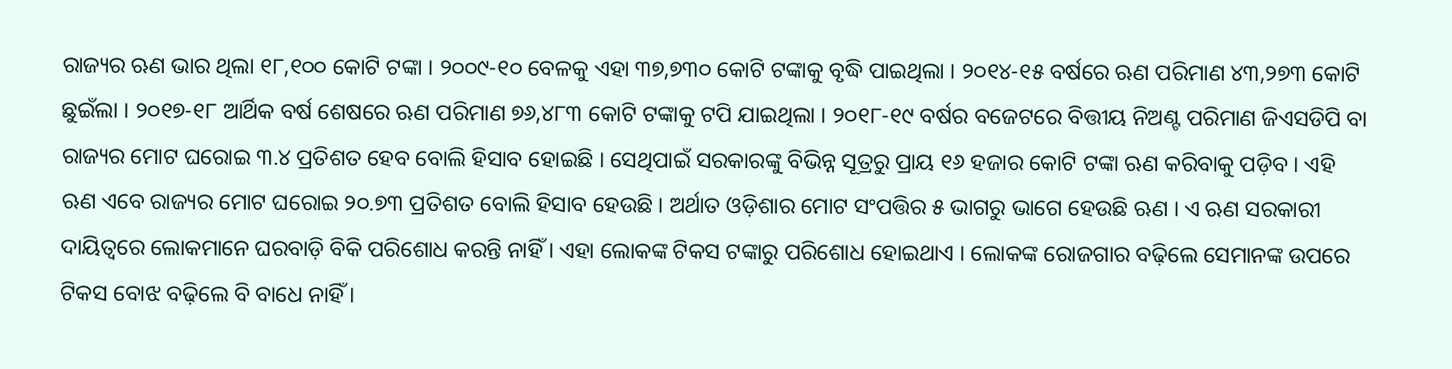ରାଜ୍ୟର ଋଣ ଭାର ଥିଲା ୧୮,୧୦୦ କୋଟି ଟଙ୍କା । ୨୦୦୯-୧୦ ବେଳକୁ ଏହା ୩୭,୭୩୦ କୋଟି ଟଙ୍କାକୁ ବୃଦ୍ଧି ପାଇଥିଲା । ୨୦୧୪-୧୫ ବର୍ଷରେ ଋଣ ପରିମାଣ ୪୩,୨୭୩ କୋଟି ଛୁଇଁଲା । ୨୦୧୭-୧୮ ଆର୍ଥିକ ବର୍ଷ ଶେଷରେ ଋଣ ପରିମାଣ ୭୬,୪୮୩ କୋଟି ଟଙ୍କାକୁ ଟପି ଯାଇଥିଲା । ୨୦୧୮-୧୯ ବର୍ଷର ବଜେଟରେ ବିତ୍ତୀୟ ନିଅଣ୍ଟ ପରିମାଣ ଜିଏସଡିପି ବା ରାଜ୍ୟର ମୋଟ ଘରୋଇ ୩.୪ ପ୍ରତିଶତ ହେବ ବୋଲି ହିସାବ ହୋଇଛି । ସେଥିପାଇଁ ସରକାରଙ୍କୁ ବିଭିନ୍ନ ସୂତ୍ରରୁ ପ୍ରାୟ ୧୬ ହଜାର କୋଟି ଟଙ୍କା ଋଣ କରିବାକୁ ପଡ଼ିବ । ଏହି ଋଣ ଏବେ ରାଜ୍ୟର ମୋଟ ଘରୋଇ ୨୦.୭୩ ପ୍ରତିଶତ ବୋଲି ହିସାବ ହେଉଛି । ଅର୍ଥାତ ଓଡ଼ିଶାର ମୋଟ ସଂପତ୍ତିର ୫ ଭାଗରୁ ଭାଗେ ହେଉଛି ଋଣ । ଏ ଋଣ ସରକାରୀ ଦାୟିତ୍ୱରେ ଲୋକମାନେ ଘରବାଡ଼ି ବିକି ପରିଶୋଧ କରନ୍ତି ନାହିଁ । ଏହା ଲୋକଙ୍କ ଟିକସ ଟଙ୍କାରୁ ପରିଶୋଧ ହୋଇଥାଏ । ଲୋକଙ୍କ ରୋଜଗାର ବଢ଼ିଲେ ସେମାନଙ୍କ ଉପରେ ଟିକସ ବୋଝ ବଢ଼ିଲେ ବି ବାଧେ ନାହିଁ ।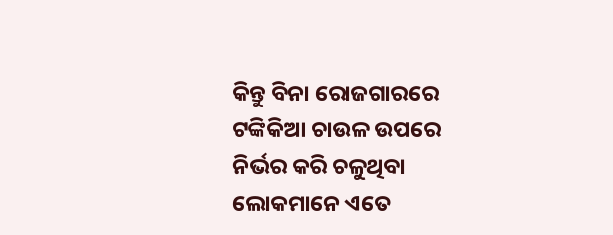କିନ୍ତୁ ବିନା ରୋଜଗାରରେ ଟଙ୍କିକିଆ ଚାଉଳ ଉପରେ ନିର୍ଭର କରି ଚଳୁଥିବା ଲୋକମାନେ ଏତେ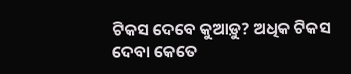ଟିକସ ଦେବେ କୁଆଡ଼ୁ? ଅଧିକ ଟିକସ ଦେବା କେତେ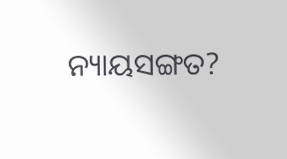ନ୍ୟାୟସଙ୍ଗତ?